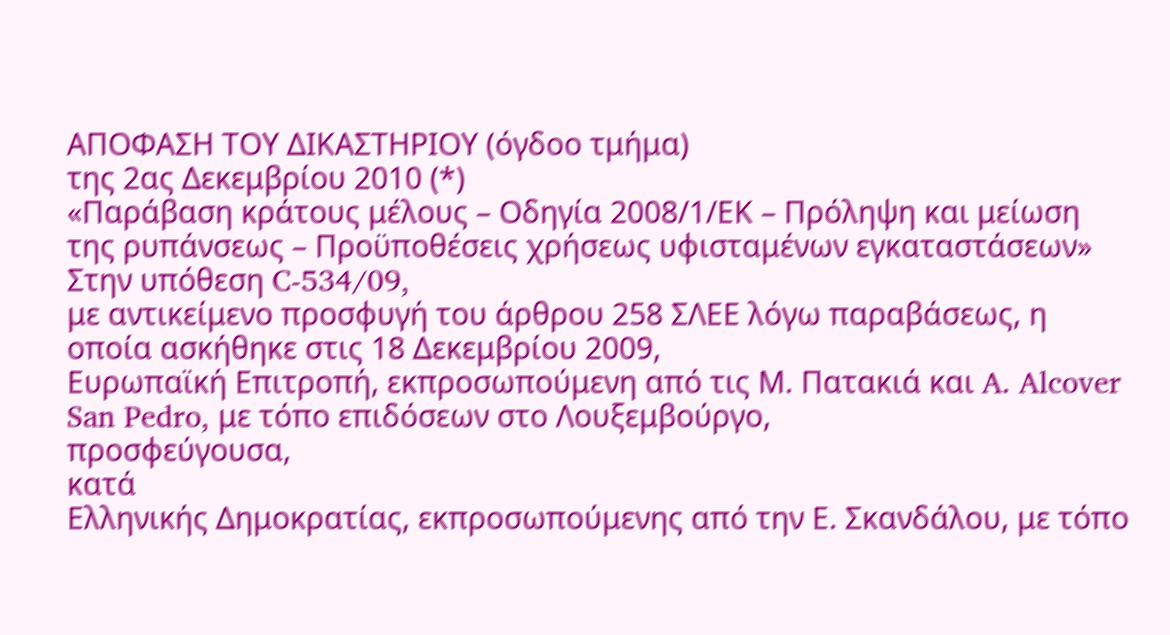ΑΠΟΦΑΣΗ ΤΟΥ ΔΙΚΑΣΤΗΡΙΟΥ (όγδοο τμήμα)
της 2ας Δεκεμβρίου 2010 (*)
«Παράβαση κράτους μέλους – Οδηγία 2008/1/ΕΚ – Πρόληψη και μείωση της ρυπάνσεως – Προϋποθέσεις χρήσεως υφισταμένων εγκαταστάσεων»
Στην υπόθεση C‑534/09,
με αντικείμενο προσφυγή του άρθρου 258 ΣΛΕΕ λόγω παραβάσεως, η οποία ασκήθηκε στις 18 Δεκεμβρίου 2009,
Ευρωπαϊκή Επιτροπή, εκπροσωπούμενη από τις Μ. Πατακιά και A. Alcover San Pedro, με τόπο επιδόσεων στο Λουξεμβούργο,
προσφεύγουσα,
κατά
Ελληνικής Δημοκρατίας, εκπροσωπούμενης από την Ε. Σκανδάλου, με τόπο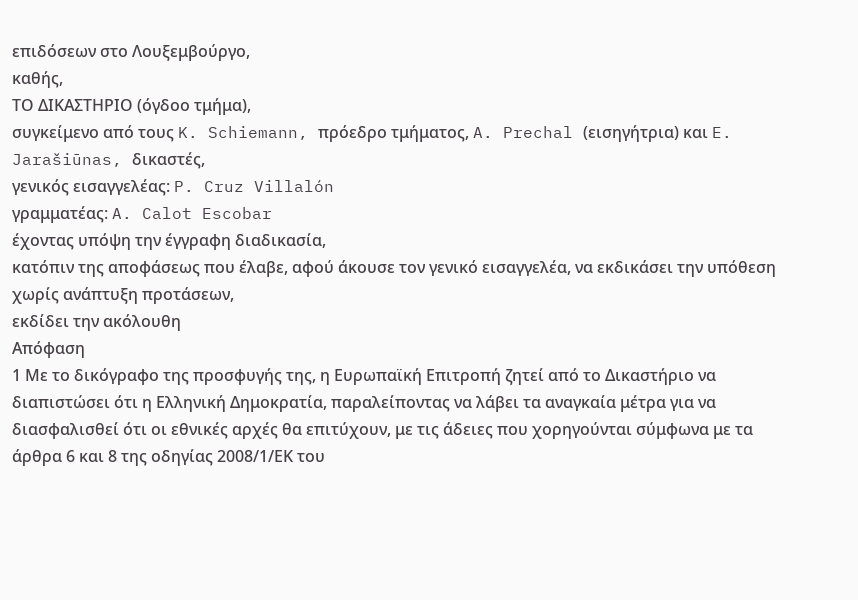επιδόσεων στο Λουξεμβούργο,
καθής,
ΤΟ ΔΙΚΑΣΤΗΡΙΟ (όγδοο τμήμα),
συγκείμενο από τους K. Schiemann, πρόεδρο τμήματος, A. Prechal (εισηγήτρια) και E. Jarašiūnas, δικαστές,
γενικός εισαγγελέας: P. Cruz Villalón
γραμματέας: A. Calot Escobar
έχοντας υπόψη την έγγραφη διαδικασία,
κατόπιν της αποφάσεως που έλαβε, αφού άκουσε τον γενικό εισαγγελέα, να εκδικάσει την υπόθεση χωρίς ανάπτυξη προτάσεων,
εκδίδει την ακόλουθη
Απόφαση
1 Με το δικόγραφο της προσφυγής της, η Ευρωπαϊκή Επιτροπή ζητεί από το Δικαστήριο να διαπιστώσει ότι η Ελληνική Δημοκρατία, παραλείποντας να λάβει τα αναγκαία μέτρα για να διασφαλισθεί ότι οι εθνικές αρχές θα επιτύχουν, με τις άδειες που χορηγούνται σύμφωνα με τα άρθρα 6 και 8 της οδηγίας 2008/1/ΕΚ του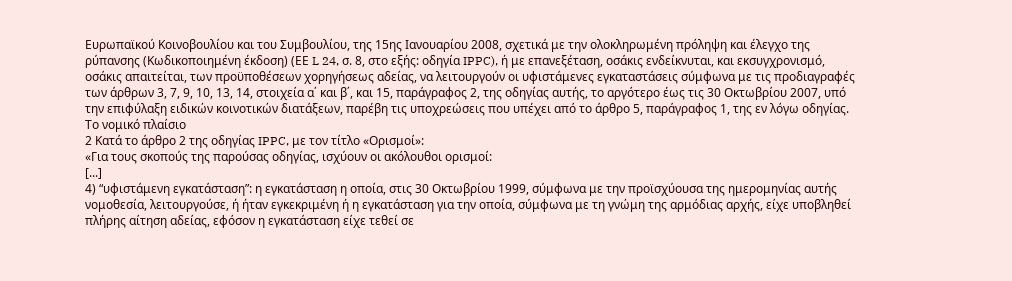Ευρωπαϊκού Κοινοβουλίου και του Συμβουλίου, της 15ης Ιανουαρίου 2008, σχετικά με την ολοκληρωμένη πρόληψη και έλεγχο της ρύπανσης (Κωδικοποιημένη έκδοση) (ΕΕ L 24, σ. 8, στο εξής: οδηγία IPPC), ή με επανεξέταση, οσάκις ενδείκνυται, και εκσυγχρονισμό, οσάκις απαιτείται, των προϋποθέσεων χορηγήσεως αδείας, να λειτουργούν οι υφιστάμενες εγκαταστάσεις σύμφωνα με τις προδιαγραφές των άρθρων 3, 7, 9, 10, 13, 14, στοιχεία α΄ και β΄, και 15, παράγραφος 2, της οδηγίας αυτής, το αργότερο έως τις 30 Οκτωβρίου 2007, υπό την επιφύλαξη ειδικών κοινοτικών διατάξεων, παρέβη τις υποχρεώσεις που υπέχει από το άρθρο 5, παράγραφος 1, της εν λόγω οδηγίας.
Το νομικό πλαίσιο
2 Κατά το άρθρο 2 της οδηγίας IPPC, με τον τίτλο «Ορισμοί»:
«Για τους σκοπούς της παρούσας οδηγίας, ισχύουν οι ακόλουθοι ορισμοί:
[...]
4) “υφιστάμενη εγκατάσταση”: η εγκατάσταση η οποία, στις 30 Οκτωβρίου 1999, σύμφωνα με την προϊσχύουσα της ημερομηνίας αυτής νομοθεσία, λειτουργούσε, ή ήταν εγκεκριμένη ή η εγκατάσταση για την οποία, σύμφωνα με τη γνώμη της αρμόδιας αρχής, είχε υποβληθεί πλήρης αίτηση αδείας, εφόσον η εγκατάσταση είχε τεθεί σε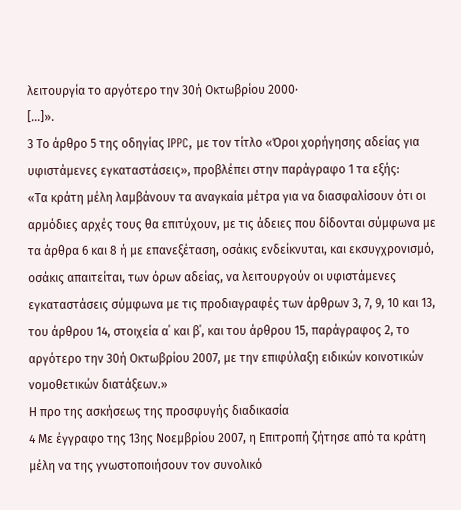λειτουργία το αργότερο την 30ή Οκτωβρίου 2000·
[...]».
3 Το άρθρο 5 της οδηγίας IPPC, με τον τίτλο «Όροι χορήγησης αδείας για υφιστάμενες εγκαταστάσεις», προβλέπει στην παράγραφο 1 τα εξής:
«Τα κράτη μέλη λαμβάνουν τα αναγκαία μέτρα για να διασφαλίσουν ότι οι αρμόδιες αρχές τους θα επιτύχουν, με τις άδειες που δίδονται σύμφωνα με τα άρθρα 6 και 8 ή με επανεξέταση, οσάκις ενδείκνυται, και εκσυγχρονισμό, οσάκις απαιτείται, των όρων αδείας, να λειτουργούν οι υφιστάμενες εγκαταστάσεις σύμφωνα με τις προδιαγραφές των άρθρων 3, 7, 9, 10 και 13, του άρθρου 14, στοιχεία α΄ και β΄, και του άρθρου 15, παράγραφος 2, το αργότερο την 30ή Οκτωβρίου 2007, με την επιφύλαξη ειδικών κοινοτικών νομοθετικών διατάξεων.»
Η προ της ασκήσεως της προσφυγής διαδικασία
4 Με έγγραφο της 13ης Νοεμβρίου 2007, η Επιτροπή ζήτησε από τα κράτη μέλη να της γνωστοποιήσουν τον συνολικό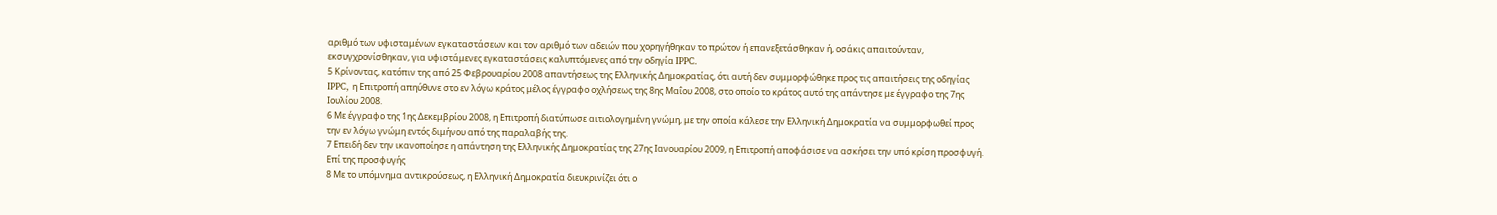αριθμό των υφισταμένων εγκαταστάσεων και τον αριθμό των αδειών που χορηγήθηκαν το πρώτον ή επανεξετάσθηκαν ή, οσάκις απαιτούνταν, εκσυγχρονίσθηκαν, για υφιστάμενες εγκαταστάσεις καλυπτόμενες από την οδηγία IPPC.
5 Κρίνοντας, κατόπιν της από 25 Φεβρουαρίου 2008 απαντήσεως της Ελληνικής Δημοκρατίας, ότι αυτή δεν συμμορφώθηκε προς τις απαιτήσεις της οδηγίας IPPC, η Επιτροπή απηύθυνε στο εν λόγω κράτος μέλος έγγραφο οχλήσεως της 8ης Μαΐου 2008, στο οποίο το κράτος αυτό της απάντησε με έγγραφο της 7ης Ιουλίου 2008.
6 Με έγγραφο της 1ης Δεκεμβρίου 2008, η Επιτροπή διατύπωσε αιτιολογημένη γνώμη, με την οποία κάλεσε την Ελληνική Δημοκρατία να συμμορφωθεί προς την εν λόγω γνώμη εντός διμήνου από της παραλαβής της.
7 Επειδή δεν την ικανοποίησε η απάντηση της Ελληνικής Δημοκρατίας της 27ης Ιανουαρίου 2009, η Επιτροπή αποφάσισε να ασκήσει την υπό κρίση προσφυγή.
Επί της προσφυγής
8 Με το υπόμνημα αντικρούσεως, η Ελληνική Δημοκρατία διευκρινίζει ότι ο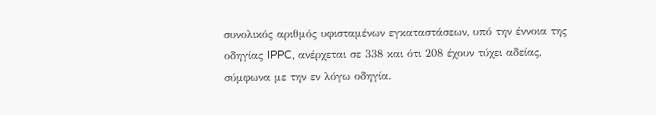συνολικός αριθμός υφισταμένων εγκαταστάσεων, υπό την έννοια της οδηγίας IPPC, ανέρχεται σε 338 και ότι 208 έχουν τύχει αδείας, σύμφωνα με την εν λόγω οδηγία.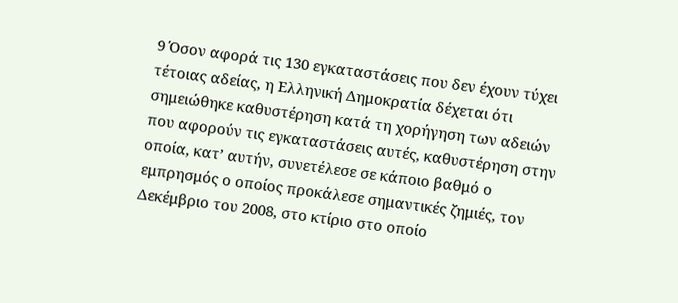9 Όσον αφορά τις 130 εγκαταστάσεις που δεν έχουν τύχει τέτοιας αδείας, η Ελληνική Δημοκρατία δέχεται ότι σημειώθηκε καθυστέρηση κατά τη χορήγηση των αδειών που αφορούν τις εγκαταστάσεις αυτές, καθυστέρηση στην οποία, κατ’ αυτήν, συνετέλεσε σε κάποιο βαθμό ο εμπρησμός ο οποίος προκάλεσε σημαντικές ζημιές, τον Δεκέμβριο του 2008, στο κτίριο στο οποίο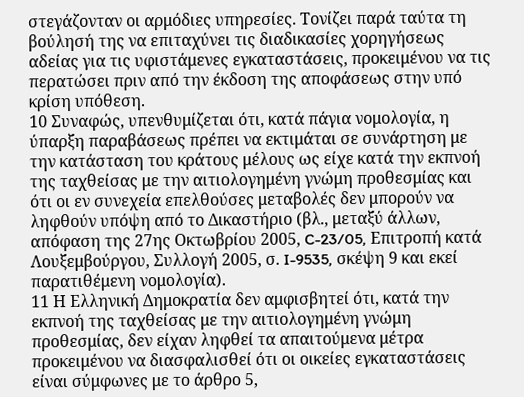στεγάζονταν οι αρμόδιες υπηρεσίες. Τονίζει παρά ταύτα τη βούλησή της να επιταχύνει τις διαδικασίες χορηγήσεως αδείας για τις υφιστάμενες εγκαταστάσεις, προκειμένου να τις περατώσει πριν από την έκδοση της αποφάσεως στην υπό κρίση υπόθεση.
10 Συναφώς, υπενθυμίζεται ότι, κατά πάγια νομολογία, η ύπαρξη παραβάσεως πρέπει να εκτιμάται σε συνάρτηση με την κατάσταση του κράτους μέλους ως είχε κατά την εκπνοή της ταχθείσας με την αιτιολογημένη γνώμη προθεσμίας και ότι οι εν συνεχεία επελθούσες μεταβολές δεν μπορούν να ληφθούν υπόψη από το Δικαστήριο (βλ., μεταξύ άλλων, απόφαση της 27ης Οκτωβρίου 2005, C-23/05, Επιτροπή κατά Λουξεμβούργου, Συλλογή 2005, σ. I-9535, σκέψη 9 και εκεί παρατιθέμενη νομολογία).
11 Η Ελληνική Δημοκρατία δεν αμφισβητεί ότι, κατά την εκπνοή της ταχθείσας με την αιτιολογημένη γνώμη προθεσμίας, δεν είχαν ληφθεί τα απαιτούμενα μέτρα προκειμένου να διασφαλισθεί ότι οι οικείες εγκαταστάσεις είναι σύμφωνες με το άρθρο 5,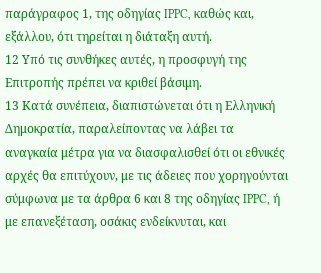παράγραφος 1, της οδηγίας IPPC, καθώς και, εξάλλου, ότι τηρείται η διάταξη αυτή.
12 Υπό τις συνθήκες αυτές, η προσφυγή της Επιτροπής πρέπει να κριθεί βάσιμη.
13 Κατά συνέπεια, διαπιστώνεται ότι η Ελληνική Δημοκρατία, παραλείποντας να λάβει τα αναγκαία μέτρα για να διασφαλισθεί ότι οι εθνικές αρχές θα επιτύχουν, με τις άδειες που χορηγούνται σύμφωνα με τα άρθρα 6 και 8 της οδηγίας IPPC, ή με επανεξέταση, οσάκις ενδείκνυται, και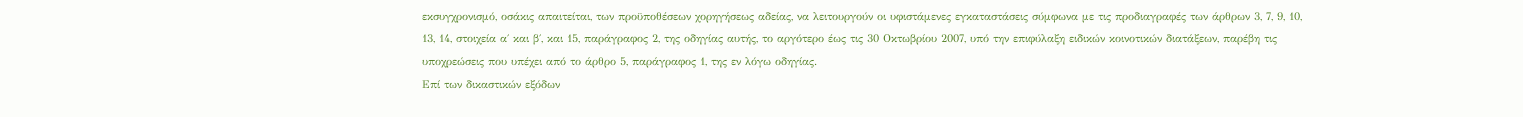εκσυγχρονισμό, οσάκις απαιτείται, των προϋποθέσεων χορηγήσεως αδείας, να λειτουργούν οι υφιστάμενες εγκαταστάσεις σύμφωνα με τις προδιαγραφές των άρθρων 3, 7, 9, 10, 13, 14, στοιχεία α΄ και β΄, και 15, παράγραφος 2, της οδηγίας αυτής, το αργότερο έως τις 30 Οκτωβρίου 2007, υπό την επιφύλαξη ειδικών κοινοτικών διατάξεων, παρέβη τις υποχρεώσεις που υπέχει από το άρθρο 5, παράγραφος 1, της εν λόγω οδηγίας.
Επί των δικαστικών εξόδων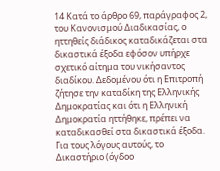14 Κατά το άρθρο 69, παράγραφος 2, του Κανονισμού Διαδικασίας, ο ηττηθείς διάδικος καταδικάζεται στα δικαστικά έξοδα εφόσον υπήρχε σχετικό αίτημα του νικήσαντος διαδίκου. Δεδομένου ότι η Επιτροπή ζήτησε την καταδίκη της Ελληνικής Δημοκρατίας και ότι η Ελληνική Δημοκρατία ηττήθηκε, πρέπει να καταδικασθεί στα δικαστικά έξοδα.
Για τους λόγους αυτούς, το Δικαστήριο (όγδοο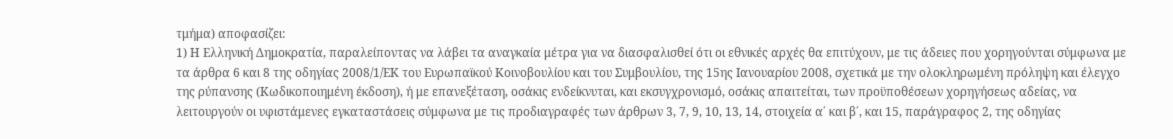τμήμα) αποφασίζει:
1) Η Ελληνική Δημοκρατία, παραλείποντας να λάβει τα αναγκαία μέτρα για να διασφαλισθεί ότι οι εθνικές αρχές θα επιτύχουν, με τις άδειες που χορηγούνται σύμφωνα με τα άρθρα 6 και 8 της οδηγίας 2008/1/ΕΚ του Ευρωπαϊκού Κοινοβουλίου και του Συμβουλίου, της 15ης Ιανουαρίου 2008, σχετικά με την ολοκληρωμένη πρόληψη και έλεγχο της ρύπανσης (Κωδικοποιημένη έκδοση), ή με επανεξέταση, οσάκις ενδείκνυται, και εκσυγχρονισμό, οσάκις απαιτείται, των προϋποθέσεων χορηγήσεως αδείας, να λειτουργούν οι υφιστάμενες εγκαταστάσεις σύμφωνα με τις προδιαγραφές των άρθρων 3, 7, 9, 10, 13, 14, στοιχεία α΄ και β΄, και 15, παράγραφος 2, της οδηγίας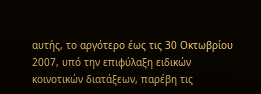αυτής, το αργότερο έως τις 30 Οκτωβρίου 2007, υπό την επιφύλαξη ειδικών κοινοτικών διατάξεων, παρέβη τις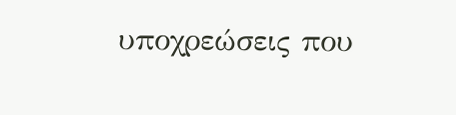υποχρεώσεις που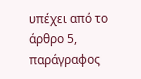υπέχει από το άρθρο 5, παράγραφος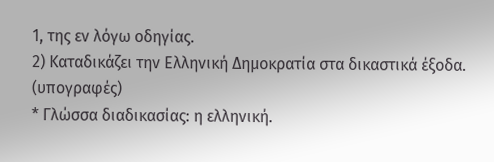1, της εν λόγω οδηγίας.
2) Καταδικάζει την Ελληνική Δημοκρατία στα δικαστικά έξοδα.
(υπογραφές)
* Γλώσσα διαδικασίας: η ελληνική.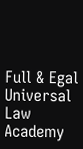Full & Egal Universal Law Academy